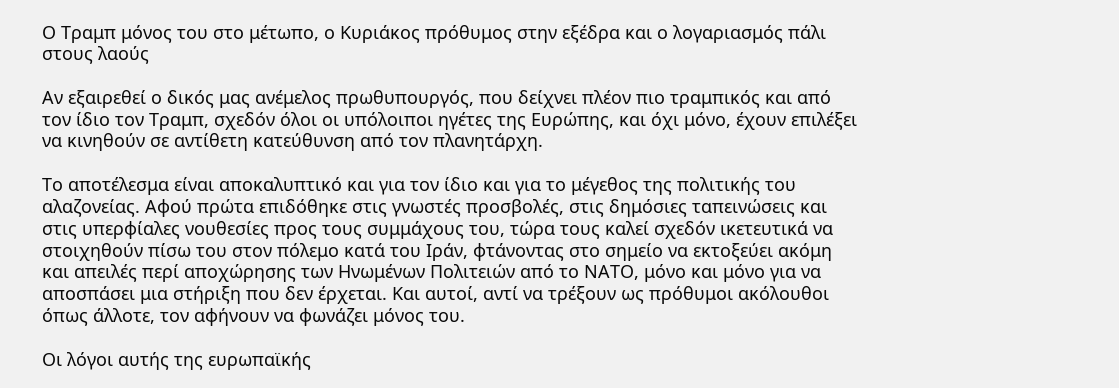Ο Τραμπ μόνος του στο μέτωπο, ο Κυριάκος πρόθυμος στην εξέδρα και ο λογαριασμός πάλι στους λαούς

Αν εξαιρεθεί ο δικός μας ανέμελος πρωθυπουργός, που δείχνει πλέον πιο τραμπικός και από τον ίδιο τον Τραμπ, σχεδόν όλοι οι υπόλοιποι ηγέτες της Ευρώπης, και όχι μόνο, έχουν επιλέξει να κινηθούν σε αντίθετη κατεύθυνση από τον πλανητάρχη.

Το αποτέλεσμα είναι αποκαλυπτικό και για τον ίδιο και για το μέγεθος της πολιτικής του αλαζονείας. Αφού πρώτα επιδόθηκε στις γνωστές προσβολές, στις δημόσιες ταπεινώσεις και στις υπερφίαλες νουθεσίες προς τους συμμάχους του, τώρα τους καλεί σχεδόν ικετευτικά να στοιχηθούν πίσω του στον πόλεμο κατά του Ιράν, φτάνοντας στο σημείο να εκτοξεύει ακόμη και απειλές περί αποχώρησης των Ηνωμένων Πολιτειών από το ΝΑΤΟ, μόνο και μόνο για να αποσπάσει μια στήριξη που δεν έρχεται. Και αυτοί, αντί να τρέξουν ως πρόθυμοι ακόλουθοι όπως άλλοτε, τον αφήνουν να φωνάζει μόνος του.

Οι λόγοι αυτής της ευρωπαϊκής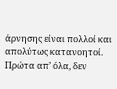άρνησης είναι πολλοί και απολύτως κατανοητοί. Πρώτα απ’ όλα, δεν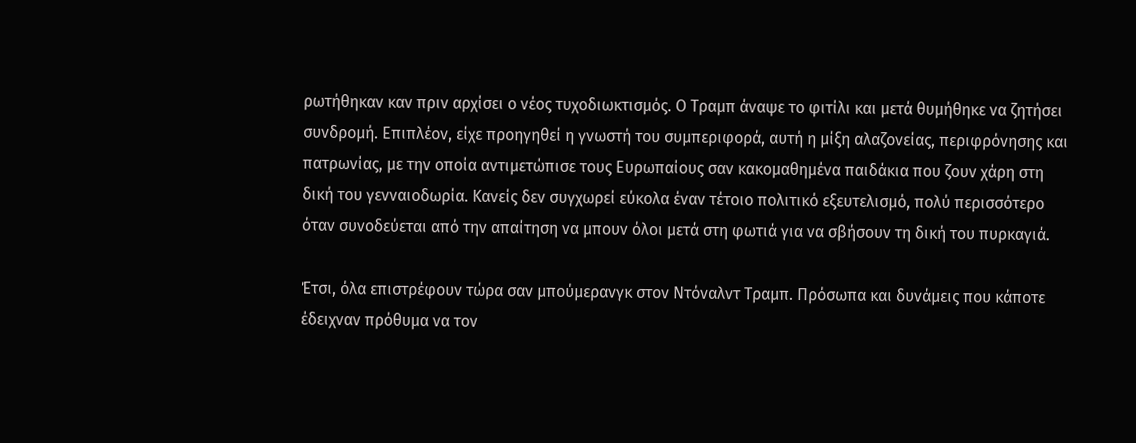ρωτήθηκαν καν πριν αρχίσει ο νέος τυχοδιωκτισμός. Ο Τραμπ άναψε το φιτίλι και μετά θυμήθηκε να ζητήσει συνδρομή. Επιπλέον, είχε προηγηθεί η γνωστή του συμπεριφορά, αυτή η μίξη αλαζονείας, περιφρόνησης και πατρωνίας, με την οποία αντιμετώπισε τους Ευρωπαίους σαν κακομαθημένα παιδάκια που ζουν χάρη στη δική του γενναιοδωρία. Κανείς δεν συγχωρεί εύκολα έναν τέτοιο πολιτικό εξευτελισμό, πολύ περισσότερο όταν συνοδεύεται από την απαίτηση να μπουν όλοι μετά στη φωτιά για να σβήσουν τη δική του πυρκαγιά.

Έτσι, όλα επιστρέφουν τώρα σαν μπούμερανγκ στον Ντόναλντ Τραμπ. Πρόσωπα και δυνάμεις που κάποτε έδειχναν πρόθυμα να τον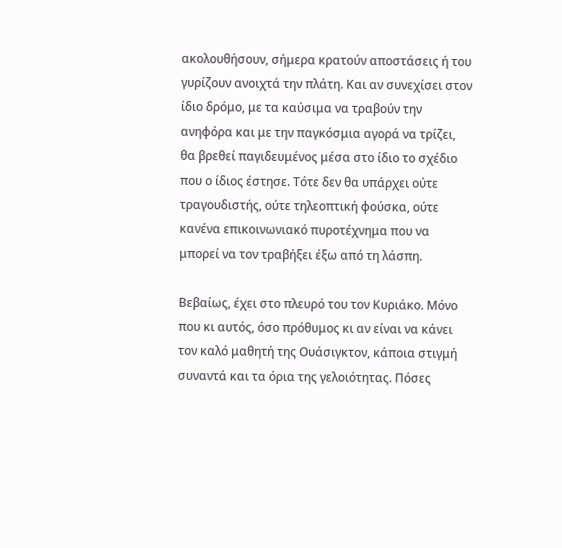ακολουθήσουν, σήμερα κρατούν αποστάσεις ή του γυρίζουν ανοιχτά την πλάτη. Και αν συνεχίσει στον ίδιο δρόμο, με τα καύσιμα να τραβούν την ανηφόρα και με την παγκόσμια αγορά να τρίζει, θα βρεθεί παγιδευμένος μέσα στο ίδιο το σχέδιο που ο ίδιος έστησε. Τότε δεν θα υπάρχει ούτε τραγουδιστής, ούτε τηλεοπτική φούσκα, ούτε κανένα επικοινωνιακό πυροτέχνημα που να μπορεί να τον τραβήξει έξω από τη λάσπη.

Βεβαίως, έχει στο πλευρό του τον Κυριάκο. Μόνο που κι αυτός, όσο πρόθυμος κι αν είναι να κάνει τον καλό μαθητή της Ουάσιγκτον, κάποια στιγμή συναντά και τα όρια της γελοιότητας. Πόσες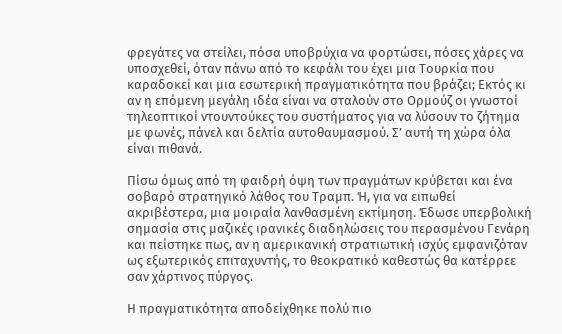φρεγάτες να στείλει, πόσα υποβρύχια να φορτώσει, πόσες χάρες να υποσχεθεί, όταν πάνω από το κεφάλι του έχει μια Τουρκία που καραδοκεί και μια εσωτερική πραγματικότητα που βράζει; Εκτός κι αν η επόμενη μεγάλη ιδέα είναι να σταλούν στο Ορμούζ οι γνωστοί τηλεοπτικοί ντουντούκες του συστήματος για να λύσουν το ζήτημα με φωνές, πάνελ και δελτία αυτοθαυμασμού. Σ’ αυτή τη χώρα όλα είναι πιθανά.

Πίσω όμως από τη φαιδρή όψη των πραγμάτων κρύβεται και ένα σοβαρό στρατηγικό λάθος του Τραμπ. Ή, για να ειπωθεί ακριβέστερα, μια μοιραία λανθασμένη εκτίμηση. Έδωσε υπερβολική σημασία στις μαζικές ιρανικές διαδηλώσεις του περασμένου Γενάρη και πείστηκε πως, αν η αμερικανική στρατιωτική ισχύς εμφανιζόταν ως εξωτερικός επιταχυντής, το θεοκρατικό καθεστώς θα κατέρρεε σαν χάρτινος πύργος.

Η πραγματικότητα αποδείχθηκε πολύ πιο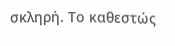σκληρή. Το καθεστώς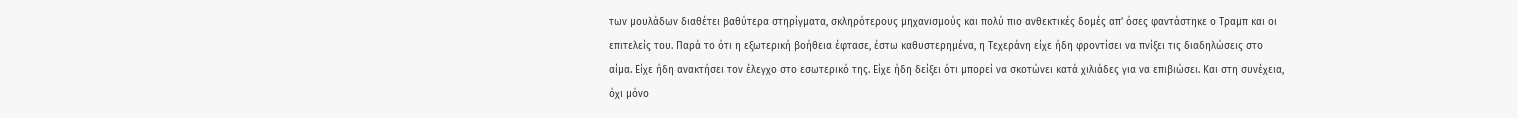των μουλάδων διαθέτει βαθύτερα στηρίγματα, σκληρότερους μηχανισμούς και πολύ πιο ανθεκτικές δομές απ’ όσες φαντάστηκε ο Τραμπ και οι επιτελείς του. Παρά το ότι η εξωτερική βοήθεια έφτασε, έστω καθυστερημένα, η Τεχεράνη είχε ήδη φροντίσει να πνίξει τις διαδηλώσεις στο αίμα. Είχε ήδη ανακτήσει τον έλεγχο στο εσωτερικό της. Είχε ήδη δείξει ότι μπορεί να σκοτώνει κατά χιλιάδες για να επιβιώσει. Και στη συνέχεια, όχι μόνο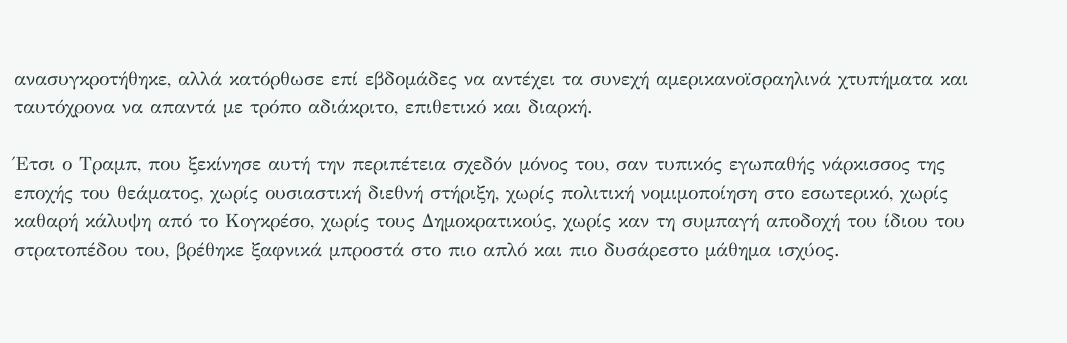ανασυγκροτήθηκε, αλλά κατόρθωσε επί εβδομάδες να αντέχει τα συνεχή αμερικανοϊσραηλινά χτυπήματα και ταυτόχρονα να απαντά με τρόπο αδιάκριτο, επιθετικό και διαρκή.

Έτσι ο Τραμπ, που ξεκίνησε αυτή την περιπέτεια σχεδόν μόνος του, σαν τυπικός εγωπαθής νάρκισσος της εποχής του θεάματος, χωρίς ουσιαστική διεθνή στήριξη, χωρίς πολιτική νομιμοποίηση στο εσωτερικό, χωρίς καθαρή κάλυψη από το Κογκρέσο, χωρίς τους Δημοκρατικούς, χωρίς καν τη συμπαγή αποδοχή του ίδιου του στρατοπέδου του, βρέθηκε ξαφνικά μπροστά στο πιο απλό και πιο δυσάρεστο μάθημα ισχύος.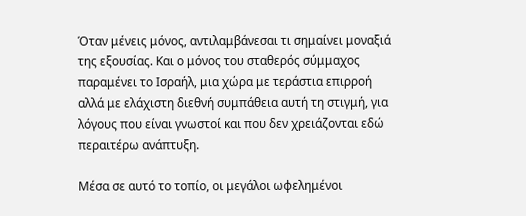Όταν μένεις μόνος, αντιλαμβάνεσαι τι σημαίνει μοναξιά της εξουσίας. Και ο μόνος του σταθερός σύμμαχος παραμένει το Ισραήλ, μια χώρα με τεράστια επιρροή αλλά με ελάχιστη διεθνή συμπάθεια αυτή τη στιγμή, για λόγους που είναι γνωστοί και που δεν χρειάζονται εδώ περαιτέρω ανάπτυξη.

Μέσα σε αυτό το τοπίο, οι μεγάλοι ωφελημένοι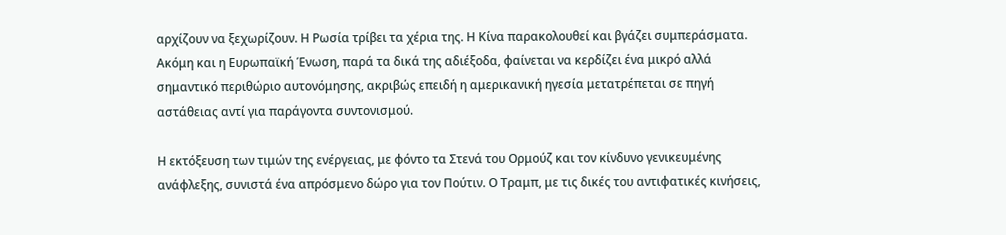αρχίζουν να ξεχωρίζουν. Η Ρωσία τρίβει τα χέρια της. Η Κίνα παρακολουθεί και βγάζει συμπεράσματα. Ακόμη και η Ευρωπαϊκή Ένωση, παρά τα δικά της αδιέξοδα, φαίνεται να κερδίζει ένα μικρό αλλά σημαντικό περιθώριο αυτονόμησης, ακριβώς επειδή η αμερικανική ηγεσία μετατρέπεται σε πηγή αστάθειας αντί για παράγοντα συντονισμού.

Η εκτόξευση των τιμών της ενέργειας, με φόντο τα Στενά του Ορμούζ και τον κίνδυνο γενικευμένης ανάφλεξης, συνιστά ένα απρόσμενο δώρο για τον Πούτιν. Ο Τραμπ, με τις δικές του αντιφατικές κινήσεις,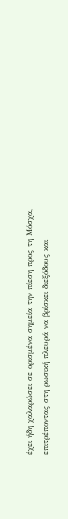έχει ήδη χαλαρώσει σε ορισμένα σημεία την πίεση προς τη Μόσχα, επιτρέποντας στη ρωσική πλευρά να βρίσκει διεξόδους και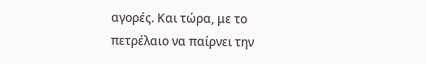αγορές. Και τώρα, με το πετρέλαιο να παίρνει την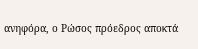ανηφόρα, ο Ρώσος πρόεδρος αποκτά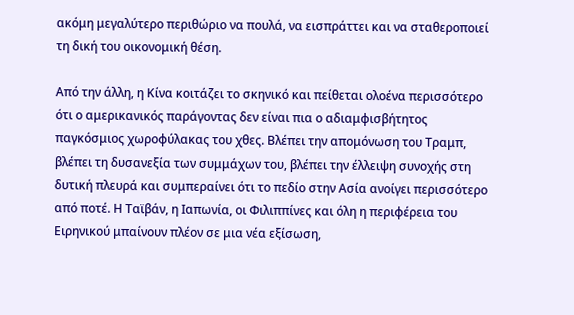ακόμη μεγαλύτερο περιθώριο να πουλά, να εισπράττει και να σταθεροποιεί τη δική του οικονομική θέση.

Από την άλλη, η Κίνα κοιτάζει το σκηνικό και πείθεται ολοένα περισσότερο ότι ο αμερικανικός παράγοντας δεν είναι πια ο αδιαμφισβήτητος παγκόσμιος χωροφύλακας του χθες. Βλέπει την απομόνωση του Τραμπ, βλέπει τη δυσανεξία των συμμάχων του, βλέπει την έλλειψη συνοχής στη δυτική πλευρά και συμπεραίνει ότι το πεδίο στην Ασία ανοίγει περισσότερο από ποτέ. Η Ταϊβάν, η Ιαπωνία, οι Φιλιππίνες και όλη η περιφέρεια του Ειρηνικού μπαίνουν πλέον σε μια νέα εξίσωση,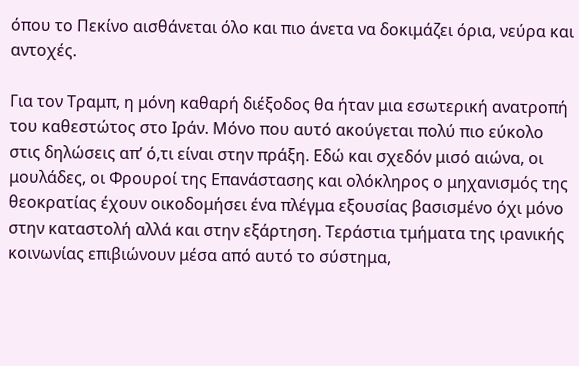όπου το Πεκίνο αισθάνεται όλο και πιο άνετα να δοκιμάζει όρια, νεύρα και αντοχές.

Για τον Τραμπ, η μόνη καθαρή διέξοδος θα ήταν μια εσωτερική ανατροπή του καθεστώτος στο Ιράν. Μόνο που αυτό ακούγεται πολύ πιο εύκολο στις δηλώσεις απ’ ό,τι είναι στην πράξη. Εδώ και σχεδόν μισό αιώνα, οι μουλάδες, οι Φρουροί της Επανάστασης και ολόκληρος ο μηχανισμός της θεοκρατίας έχουν οικοδομήσει ένα πλέγμα εξουσίας βασισμένο όχι μόνο στην καταστολή αλλά και στην εξάρτηση. Τεράστια τμήματα της ιρανικής κοινωνίας επιβιώνουν μέσα από αυτό το σύστημα,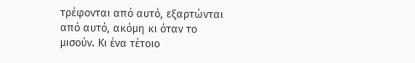τρέφονται από αυτό, εξαρτώνται από αυτό, ακόμη κι όταν το μισούν. Κι ένα τέτοιο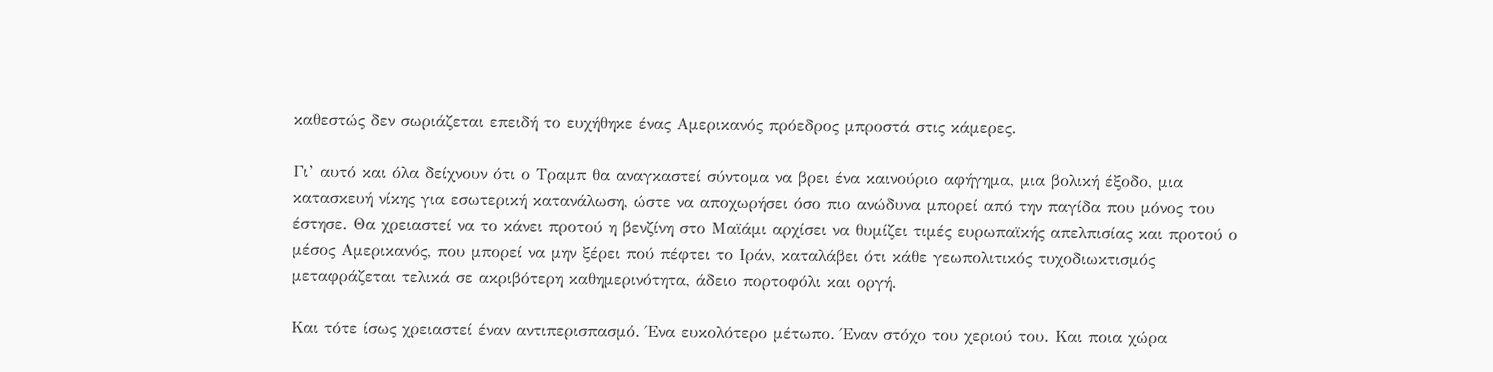καθεστώς δεν σωριάζεται επειδή το ευχήθηκε ένας Αμερικανός πρόεδρος μπροστά στις κάμερες.

Γι’ αυτό και όλα δείχνουν ότι ο Τραμπ θα αναγκαστεί σύντομα να βρει ένα καινούριο αφήγημα, μια βολική έξοδο, μια κατασκευή νίκης για εσωτερική κατανάλωση, ώστε να αποχωρήσει όσο πιο ανώδυνα μπορεί από την παγίδα που μόνος του έστησε. Θα χρειαστεί να το κάνει προτού η βενζίνη στο Μαϊάμι αρχίσει να θυμίζει τιμές ευρωπαϊκής απελπισίας και προτού ο μέσος Αμερικανός, που μπορεί να μην ξέρει πού πέφτει το Ιράν, καταλάβει ότι κάθε γεωπολιτικός τυχοδιωκτισμός μεταφράζεται τελικά σε ακριβότερη καθημερινότητα, άδειο πορτοφόλι και οργή.

Και τότε ίσως χρειαστεί έναν αντιπερισπασμό. Ένα ευκολότερο μέτωπο. Έναν στόχο του χεριού του. Και ποια χώρα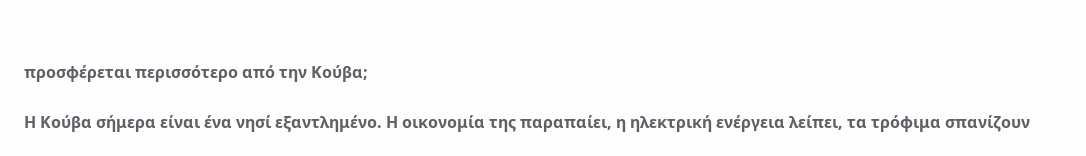προσφέρεται περισσότερο από την Κούβα;

Η Κούβα σήμερα είναι ένα νησί εξαντλημένο. Η οικονομία της παραπαίει, η ηλεκτρική ενέργεια λείπει, τα τρόφιμα σπανίζουν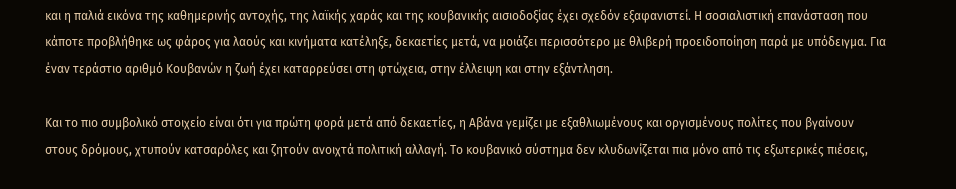και η παλιά εικόνα της καθημερινής αντοχής, της λαϊκής χαράς και της κουβανικής αισιοδοξίας έχει σχεδόν εξαφανιστεί. Η σοσιαλιστική επανάσταση που κάποτε προβλήθηκε ως φάρος για λαούς και κινήματα κατέληξε, δεκαετίες μετά, να μοιάζει περισσότερο με θλιβερή προειδοποίηση παρά με υπόδειγμα. Για έναν τεράστιο αριθμό Κουβανών η ζωή έχει καταρρεύσει στη φτώχεια, στην έλλειψη και στην εξάντληση.

Και το πιο συμβολικό στοιχείο είναι ότι για πρώτη φορά μετά από δεκαετίες, η Αβάνα γεμίζει με εξαθλιωμένους και οργισμένους πολίτες που βγαίνουν στους δρόμους, χτυπούν κατσαρόλες και ζητούν ανοιχτά πολιτική αλλαγή. Το κουβανικό σύστημα δεν κλυδωνίζεται πια μόνο από τις εξωτερικές πιέσεις,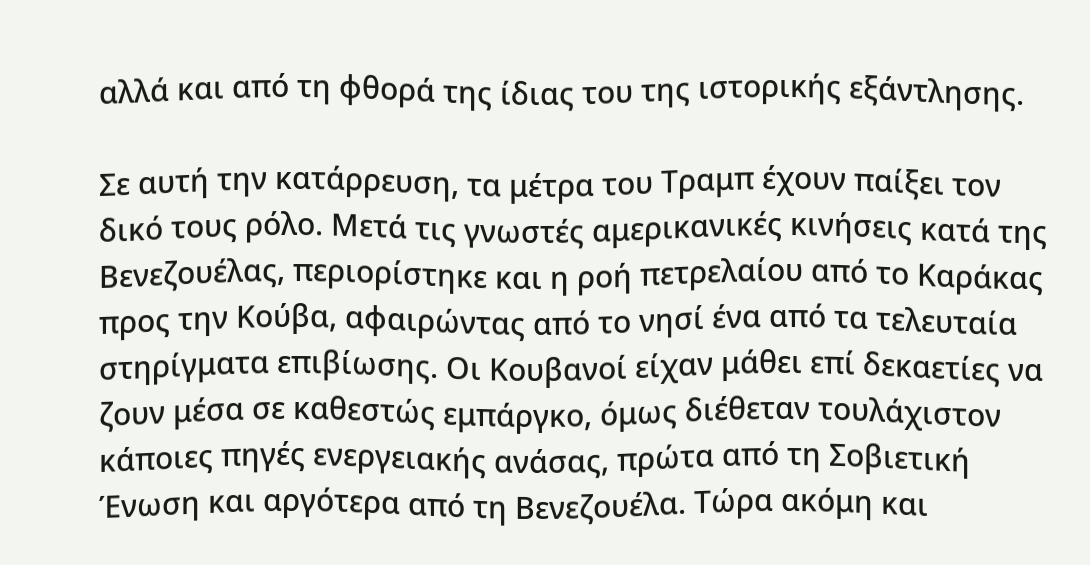αλλά και από τη φθορά της ίδιας του της ιστορικής εξάντλησης.

Σε αυτή την κατάρρευση, τα μέτρα του Τραμπ έχουν παίξει τον δικό τους ρόλο. Μετά τις γνωστές αμερικανικές κινήσεις κατά της Βενεζουέλας, περιορίστηκε και η ροή πετρελαίου από το Καράκας προς την Κούβα, αφαιρώντας από το νησί ένα από τα τελευταία στηρίγματα επιβίωσης. Οι Κουβανοί είχαν μάθει επί δεκαετίες να ζουν μέσα σε καθεστώς εμπάργκο, όμως διέθεταν τουλάχιστον κάποιες πηγές ενεργειακής ανάσας, πρώτα από τη Σοβιετική Ένωση και αργότερα από τη Βενεζουέλα. Τώρα ακόμη και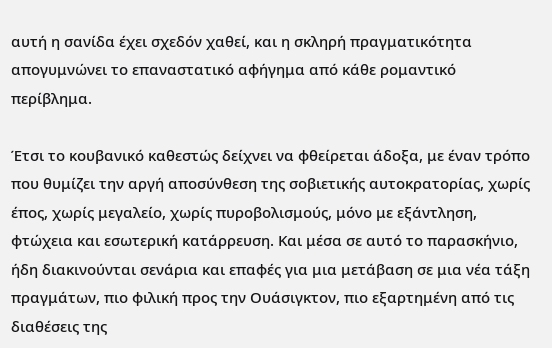αυτή η σανίδα έχει σχεδόν χαθεί, και η σκληρή πραγματικότητα απογυμνώνει το επαναστατικό αφήγημα από κάθε ρομαντικό περίβλημα.

Έτσι το κουβανικό καθεστώς δείχνει να φθείρεται άδοξα, με έναν τρόπο που θυμίζει την αργή αποσύνθεση της σοβιετικής αυτοκρατορίας, χωρίς έπος, χωρίς μεγαλείο, χωρίς πυροβολισμούς, μόνο με εξάντληση, φτώχεια και εσωτερική κατάρρευση. Και μέσα σε αυτό το παρασκήνιο, ήδη διακινούνται σενάρια και επαφές για μια μετάβαση σε μια νέα τάξη πραγμάτων, πιο φιλική προς την Ουάσιγκτον, πιο εξαρτημένη από τις διαθέσεις της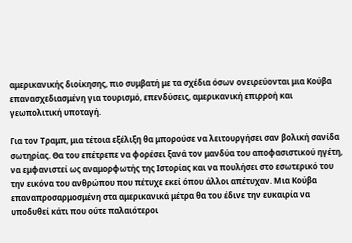αμερικανικής διοίκησης, πιο συμβατή με τα σχέδια όσων ονειρεύονται μια Κούβα επανασχεδιασμένη για τουρισμό, επενδύσεις, αμερικανική επιρροή και γεωπολιτική υποταγή.

Για τον Τραμπ, μια τέτοια εξέλιξη θα μπορούσε να λειτουργήσει σαν βολική σανίδα σωτηρίας. Θα του επέτρεπε να φορέσει ξανά τον μανδύα του αποφασιστικού ηγέτη, να εμφανιστεί ως αναμορφωτής της Ιστορίας και να πουλήσει στο εσωτερικό του την εικόνα του ανθρώπου που πέτυχε εκεί όπου άλλοι απέτυχαν. Μια Κούβα επαναπροσαρμοσμένη στα αμερικανικά μέτρα θα του έδινε την ευκαιρία να υποδυθεί κάτι που ούτε παλαιότεροι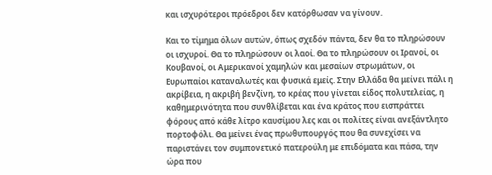και ισχυρότεροι πρόεδροι δεν κατόρθωσαν να γίνουν.

Και το τίμημα όλων αυτών, όπως σχεδόν πάντα, δεν θα το πληρώσουν οι ισχυροί. Θα το πληρώσουν οι λαοί. Θα το πληρώσουν οι Ιρανοί, οι Κουβανοί, οι Αμερικανοί χαμηλών και μεσαίων στρωμάτων, οι Ευρωπαίοι καταναλωτές και φυσικά εμείς. Στην Ελλάδα θα μείνει πάλι η ακρίβεια, η ακριβή βενζίνη, το κρέας που γίνεται είδος πολυτελείας, η καθημερινότητα που συνθλίβεται και ένα κράτος που εισπράττει φόρους από κάθε λίτρο καυσίμου λες και οι πολίτες είναι ανεξάντλητο πορτοφόλι. Θα μείνει ένας πρωθυπουργός που θα συνεχίσει να παριστάνει τον συμπονετικό πατερούλη με επιδόματα και πάσα, την ώρα που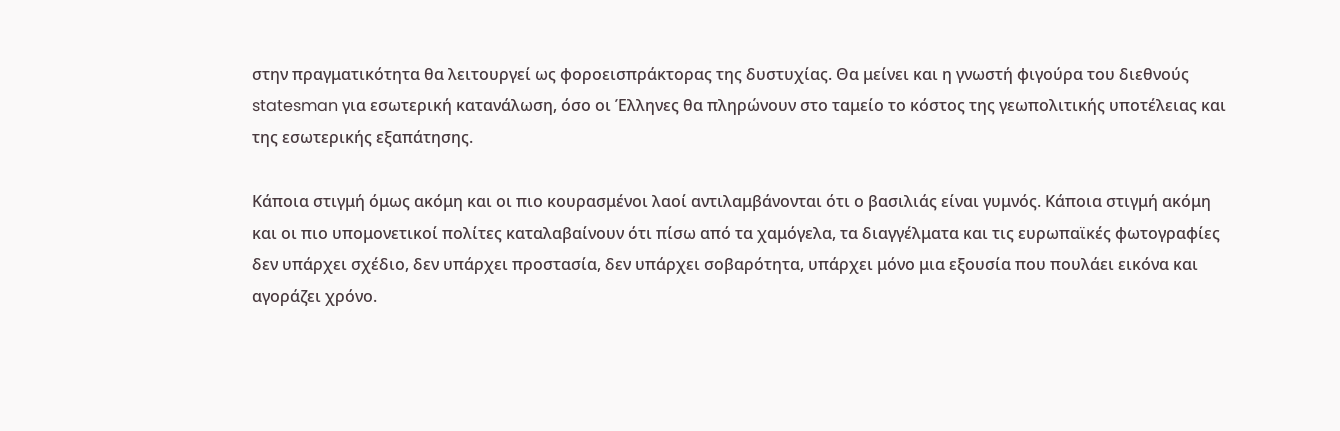στην πραγματικότητα θα λειτουργεί ως φοροεισπράκτορας της δυστυχίας. Θα μείνει και η γνωστή φιγούρα του διεθνούς statesman για εσωτερική κατανάλωση, όσο οι Έλληνες θα πληρώνουν στο ταμείο το κόστος της γεωπολιτικής υποτέλειας και της εσωτερικής εξαπάτησης.

Κάποια στιγμή όμως ακόμη και οι πιο κουρασμένοι λαοί αντιλαμβάνονται ότι ο βασιλιάς είναι γυμνός. Κάποια στιγμή ακόμη και οι πιο υπομονετικοί πολίτες καταλαβαίνουν ότι πίσω από τα χαμόγελα, τα διαγγέλματα και τις ευρωπαϊκές φωτογραφίες δεν υπάρχει σχέδιο, δεν υπάρχει προστασία, δεν υπάρχει σοβαρότητα, υπάρχει μόνο μια εξουσία που πουλάει εικόνα και αγοράζει χρόνο.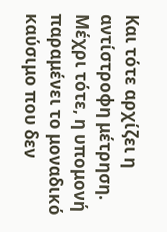Και τότε αρχίζει η αντίστροφη μέτρηση. Μέχρι τότε, η υπομονή παραμένει το μοναδικό καύσιμο που δεν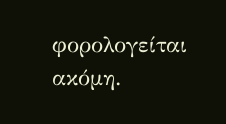φορολογείται ακόμη.